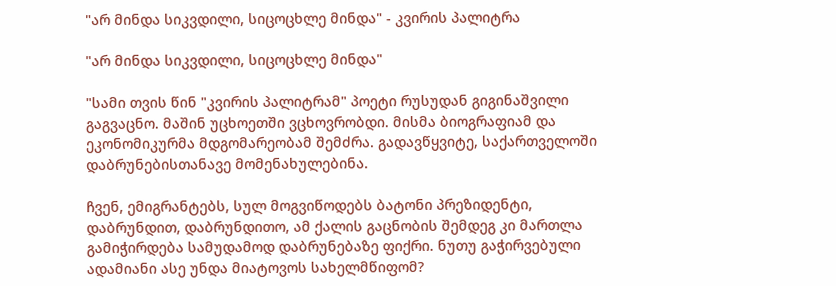"არ მინდა სიკვდილი, სიცოცხლე მინდა" - კვირის პალიტრა

"არ მინდა სიკვდილი, სიცოცხლე მინდა"

"სამი თვის წინ "კვირის პალიტრამ" პოეტი რუსუდან გიგინაშვილი გაგვაცნო. მაშინ უცხოეთში ვცხოვრობდი. მისმა ბიოგრაფიამ და ეკონომიკურმა მდგომარეობამ შემძრა. გადავწყვიტე, საქართველოში დაბრუნებისთანავე მომენახულებინა.

ჩვენ, ემიგრანტებს, სულ მოგვიწოდებს ბატონი პრეზიდენტი, დაბრუნდით, დაბრუნდითო, ამ ქალის გაცნობის შემდეგ კი მართლა გამიჭირდება სამუდამოდ დაბრუნებაზე ფიქრი. ნუთუ გაჭირვებული ადამიანი ასე უნდა მიატოვოს სახელმწიფომ?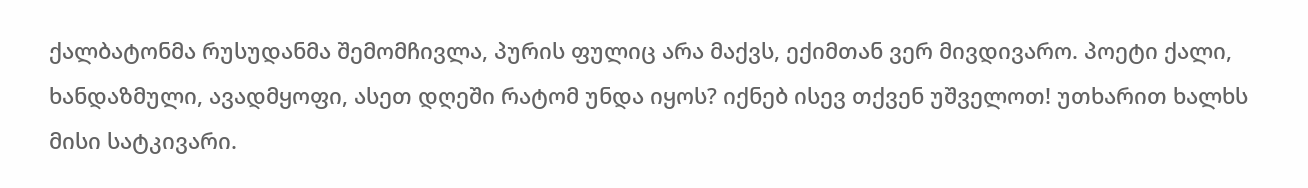ქალბატონმა რუსუდანმა შემომჩივლა, პურის ფულიც არა მაქვს, ექიმთან ვერ მივდივარო. პოეტი ქალი, ხანდაზმული, ავადმყოფი, ასეთ დღეში რატომ უნდა იყოს? იქნებ ისევ თქვენ უშველოთ! უთხარით ხალხს მისი სატკივარი.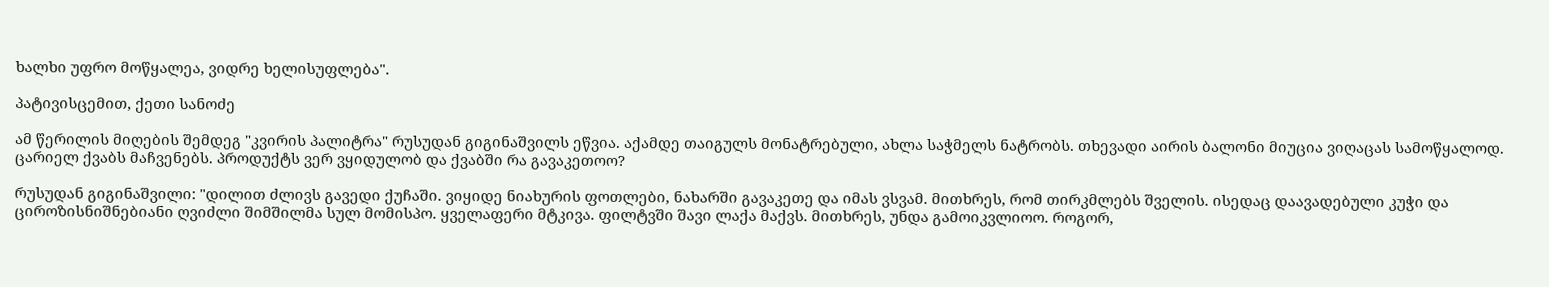ხალხი უფრო მოწყალეა, ვიდრე ხელისუფლება".

პატივისცემით, ქეთი სანოძე

ამ წერილის მიღების შემდეგ "კვირის პალიტრა" რუსუდან გიგინაშვილს ეწვია. აქამდე თაიგულს მონატრებული, ახლა საჭმელს ნატრობს. თხევადი აირის ბალონი მიუცია ვიღაცას სამოწყალოდ. ცარიელ ქვაბს მაჩვენებს. პროდუქტს ვერ ვყიდულობ და ქვაბში რა გავაკეთოო?

რუსუდან გიგინაშვილი: "დილით ძლივს გავედი ქუჩაში. ვიყიდე ნიახურის ფოთლები, ნახარში გავაკეთე და იმას ვსვამ. მითხრეს, რომ თირკმლებს შველის. ისედაც დაავადებული კუჭი და ციროზისნიშნებიანი ღვიძლი შიმშილმა სულ მომისპო. ყველაფერი მტკივა. ფილტვში შავი ლაქა მაქვს. მითხრეს, უნდა გამოიკვლიოო. როგორ,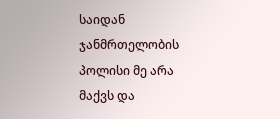საიდან ჯანმრთელობის პოლისი მე არა მაქვს და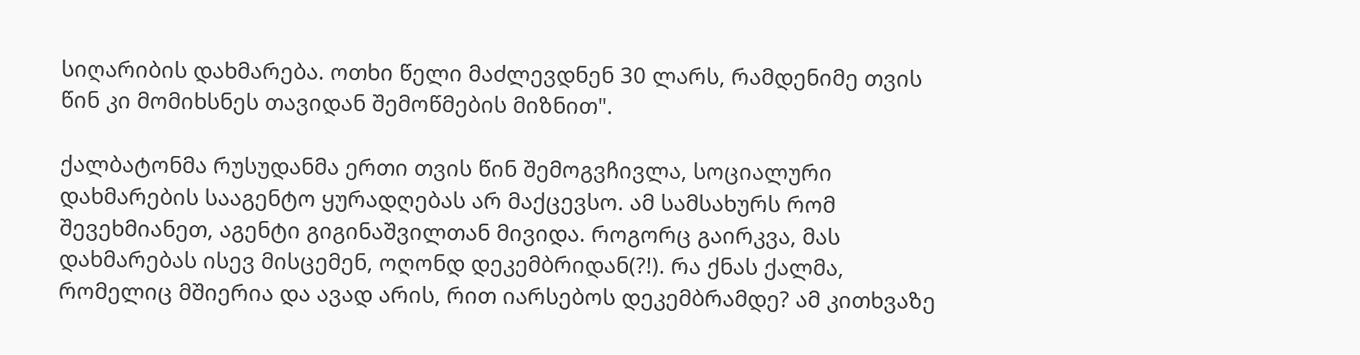სიღარიბის დახმარება. ოთხი წელი მაძლევდნენ 30 ლარს, რამდენიმე თვის წინ კი მომიხსნეს თავიდან შემოწმების მიზნით".

ქალბატონმა რუსუდანმა ერთი თვის წინ შემოგვჩივლა, სოციალური დახმარების სააგენტო ყურადღებას არ მაქცევსო. ამ სამსახურს რომ შევეხმიანეთ, აგენტი გიგინაშვილთან მივიდა. როგორც გაირკვა, მას დახმარებას ისევ მისცემენ, ოღონდ დეკემბრიდან(?!). რა ქნას ქალმა, რომელიც მშიერია და ავად არის, რით იარსებოს დეკემბრამდე? ამ კითხვაზე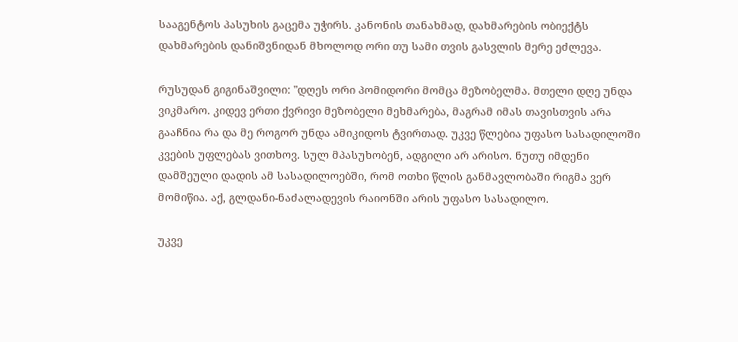სააგენტოს პასუხის გაცემა უჭირს. კანონის თანახმად, დახმარების ობიექტს დახმარების დანიშვნიდან მხოლოდ ორი თუ სამი თვის გასვლის მერე ეძლევა.

რუსუდან გიგინაშვილი: "დღეს ორი პომიდორი მომცა მეზობელმა. მთელი დღე უნდა ვიკმარო. კიდევ ერთი ქვრივი მეზობელი მეხმარება, მაგრამ იმას თავისთვის არა გააჩნია რა და მე როგორ უნდა ამიკიდოს ტვირთად. უკვე წლებია უფასო სასადილოში კვების უფლებას ვითხოვ. სულ მპასუხობენ, ადგილი არ არისო. ნუთუ იმდენი დამშეული დადის ამ სასადილოებში, რომ ოთხი წლის განმავლობაში რიგმა ვერ მომიწია. აქ, გლდანი-ნაძალადევის რაიონში არის უფასო სასადილო.

უკვე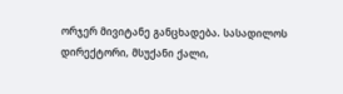ორჯერ მივიტანე განცხადება. სასადილოს დირექტორი, მსუქანი ქალი,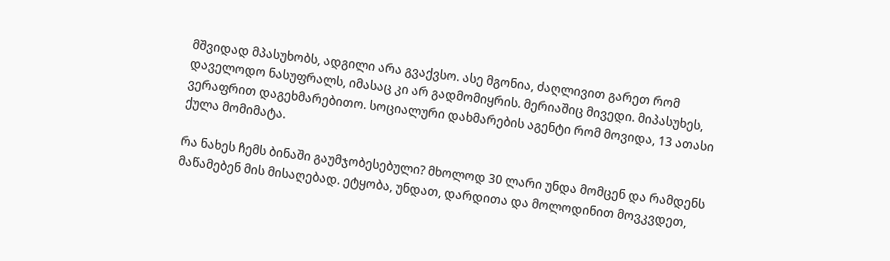მშვიდად მპასუხობს, ადგილი არა გვაქვსო. ასე მგონია, ძაღლივით გარეთ რომ დაველოდო ნასუფრალს, იმასაც კი არ გადმომიყრის. მერიაშიც მივედი. მიპასუხეს, ვერაფრით დაგეხმარებითო. სოციალური დახმარების აგენტი რომ მოვიდა, 13 ათასი ქულა მომიმატა.

რა ნახეს ჩემს ბინაში გაუმჯობესებული? მხოლოდ 30 ლარი უნდა მომცენ და რამდენს მაწამებენ მის მისაღებად. ეტყობა, უნდათ, დარდითა და მოლოდინით მოვკვდეთ,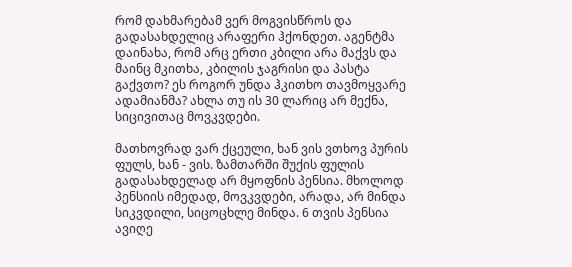რომ დახმარებამ ვერ მოგვისწროს და გადასახდელიც არაფერი ჰქონდეთ. აგენტმა დაინახა, რომ არც ერთი კბილი არა მაქვს და მაინც მკითხა, კბილის ჯაგრისი და პასტა გაქვთო? ეს როგორ უნდა ჰკითხო თავმოყვარე ადამიანმა? ახლა თუ ის 30 ლარიც არ მექნა, სიცივითაც მოვკვდები.

მათხოვრად ვარ ქცეული, ხან ვის ვთხოვ პურის ფულს, ხან - ვის. ზამთარში შუქის ფულის გადასახდელად არ მყოფნის პენსია. მხოლოდ პენსიის იმედად, მოვკვდები, არადა, არ მინდა სიკვდილი, სიცოცხლე მინდა. 6 თვის პენსია ავიღე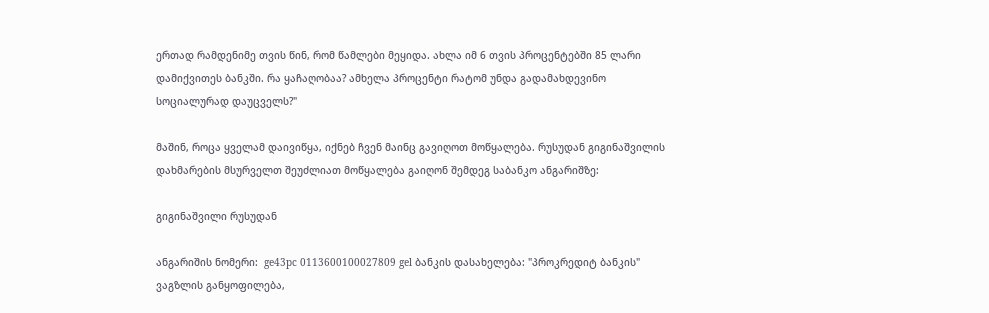ერთად რამდენიმე თვის წინ, რომ წამლები მეყიდა. ახლა იმ 6 თვის პროცენტებში 85 ლარი დამიქვითეს ბანკში. რა ყაჩაღობაა? ამხელა პროცენტი რატომ უნდა გადამახდევინო სოციალურად დაუცველს?"

მაშინ, როცა ყველამ დაივიწყა, იქნებ ჩვენ მაინც გავიღოთ მოწყალება. რუსუდან გიგინაშვილის დახმარების მსურველთ შეუძლიათ მოწყალება გაიღონ შემდეგ საბანკო ანგარიშზე:

გიგინაშვილი რუსუდან

ანგარიშის ნომერი:  ge43pc 0113600100027809 gel ბანკის დასახელება: "პროკრედიტ ბანკის" ვაგზლის განყოფილება,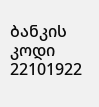ბანკის კოდი 22101922